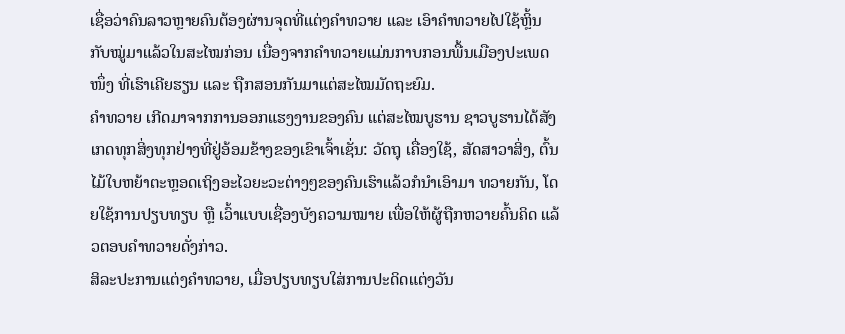ເຊື່ອວ່າຄົນລາວຫຼາຍຄົນຕ້ອງຜ່ານຈຸດທີ່ແຕ່ງຄຳທວາຍ ແລະ ເອົາຄຳທວາຍໄປໃຊ້ຫຼິ້ນກັບໝູ່ມາແລ້ວໃນສະໄໝກ່ອນ ເນື່ອງຈາກຄຳທວາຍແມ່ນກາບກອນພື້ນເມືອງປະເພດໜຶ່ງ ທີ່ເຮົາເຄີຍຮຽນ ແລະ ຖືກສອນກັນມາແຕ່ສະໄໝມັດຖະຍົມ.
ຄຳທວາຍ ເກີດມາຈາກການອອກແຮງງານຂອງຄົນ ແຕ່ສະໄໝບູຮານ ຊາວບູຮານໄດ້ສັງເກດທຸກສິ່ງທຸກຢ່າງທີ່ຢູ່ອ້ອມຂ້າງຂອງເຂົາເຈົ້າເຊັ່ນ: ວັດຖຸ ເຄື່ອງໃຊ້, ສັດສາວາສິ່ງ, ຕົ້ນໄມ້ໃບຫຍ້າຕະຫຼອດເຖິງອະໄວຍະວະຕ່າງໆຂອງຄົນເຮົາແລ້ວກໍນໍາເອົາມາ ທວາຍກັນ, ໂດຍໃຊ້ການປຽບທຽບ ຫຼື ເວົ້າແບບເຊື່ອງບັງຄວາມໝາຍ ເພື່ອໃຫ້ຜູ້ຖືກຫວາຍຄົ້ນຄິດ ແລ້ວຕອບຄໍາທວາຍດັ່ງກ່າວ.
ສິລະປະການແຕ່ງຄໍາທວາຍ, ເມື່ອປຽບທຽບໃສ່ການປະດິດແຕ່ງວັນ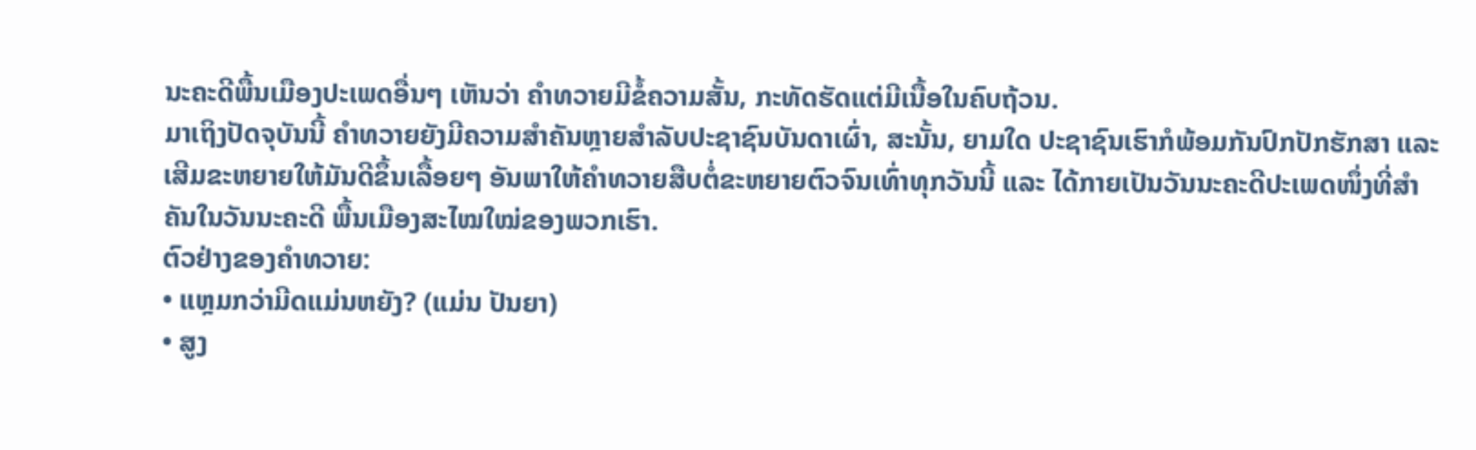ນະຄະດີພື້ນເມືອງປະເພດອື່ນໆ ເຫັນວ່າ ຄໍາທວາຍມີຂໍ້ຄວາມສັ້ນ, ກະທັດຮັດແຕ່ມີເນື້ອໃນຄົບຖ້ວນ.
ມາເຖິງປັດຈຸບັນນີ້ ຄໍາທວາຍຍັງມີຄວາມສໍາຄັນຫຼາຍສໍາລັບປະຊາຊົນບັນດາເຜົ່າ, ສະນັ້ນ, ຍາມໃດ ປະຊາຊົນເຮົາກໍພ້ອມກັນປົກປັກຮັກສາ ແລະ ເສີມຂະຫຍາຍໃຫ້ມັນດີຂຶ້ນເລື້ອຍໆ ອັນພາໃຫ້ຄໍາທວາຍສືບຕໍ່ຂະຫຍາຍຕົວຈົນເທົ່າທຸກວັນນີ້ ແລະ ໄດ້ກາຍເປັນວັນນະຄະດີປະເພດໜຶ່ງທີ່ສໍາຄັນໃນວັນນະຄະດີ ພື້ນເມືອງສະໄໝໃໝ່ຂອງພວກເຮົາ.
ຕົວຢ່າງຂອງຄຳທວາຍ:
• ແຫຼມກວ່າມີດແມ່ນຫຍັງ? (ແມ່ນ ປັນຍາ)
• ສູງ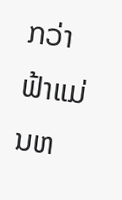ກວ່າຟ້າແມ່ນຫ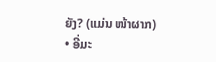ຍັງ? (ແມ່ນ ໜ້າຜາກ)
• ອີ່ມະ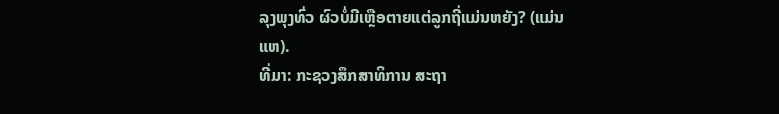ລຸງພຸງທົ່ວ ຜົວບໍ່ມີເຫຼືອຕາຍແຕ່ລູກຖີ່ແມ່ນຫຍັງ? (ແມ່ນ ແຫ).
ທີ່ມາ: ກະຊວງສຶກສາທິການ ສະຖາ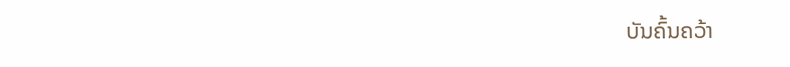ບັນຄົ້ນຄວ້າ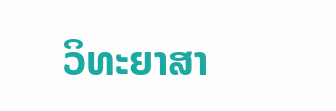ວິທະຍາສາ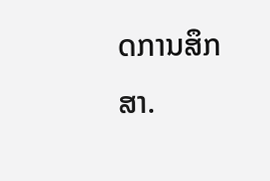ດການສຶກສາ.